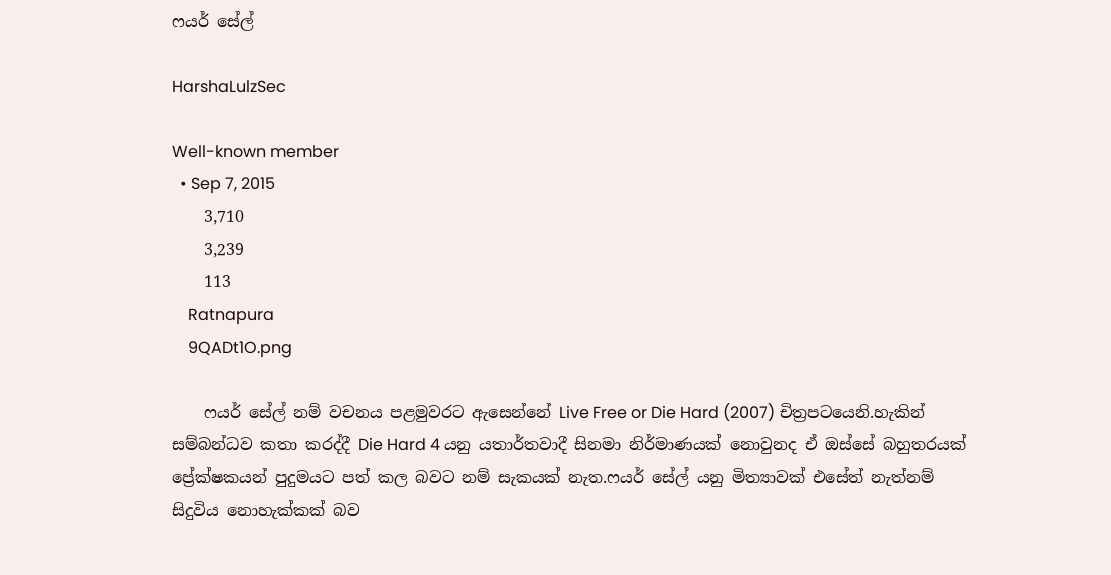ෆයර් සේල්

HarshaLulzSec

Well-known member
  • Sep 7, 2015
    3,710
    3,239
    113
    Ratnapura
    9QADt1O.png

    ෆයර් සේල් නම් වචනය පළමුවරට ඇසෙන්නේ Live Free or Die Hard (2007) චිත්‍රපටයෙනි.හැකින් සම්බන්ධව කතා කරද්දී Die Hard 4 යනු යතාර්තවාදී සිනමා නිර්මාණයක් නොවුනද ඒ ඔස්සේ බහුතරයක් ප්‍රේක්ෂකයන් පුදුමයට පත් කල බවට නම් සැකයක් නැත.ෆයර් සේල් යනු මිත්‍යාවක් එසේත් නැත්නම් සිදුවිය නොහැක්කක් බව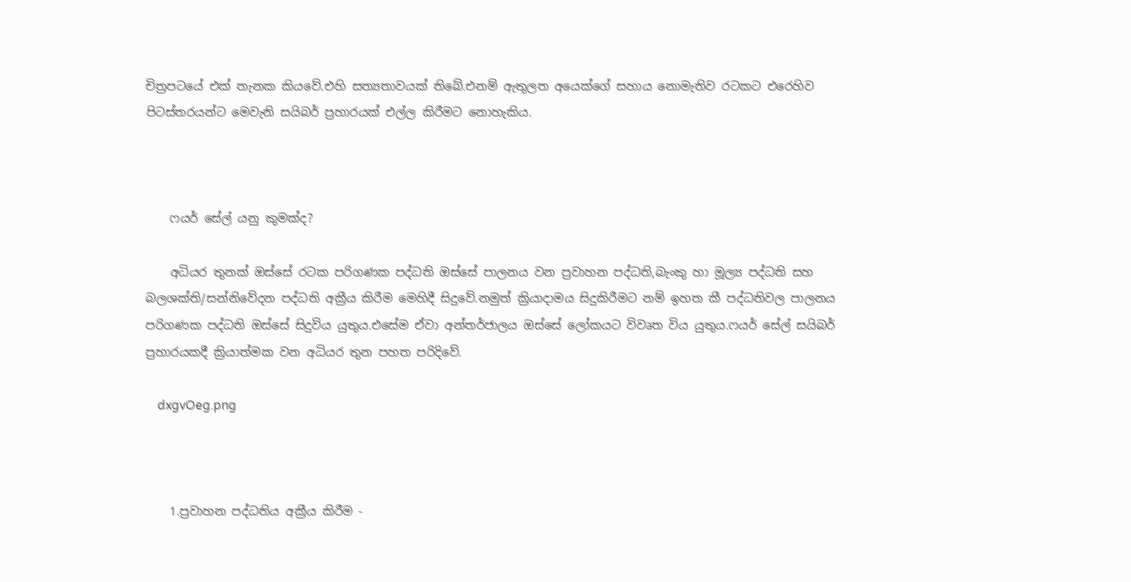චිත්‍රපටයේ එක් තැනක කියවේ.එහි සත්‍යතාවයක් තිබේ.එනම් ඇතුලත අයෙක්ගේ සහාය නොමැතිව රටකට එරෙහිව පිටස්තරයන්ට මෙවැනි සයිබර් ප්‍රහාරයක් එල්ල කිරීමට නොහැකිය.



    ෆයර් සේල් යනු කුමක්ද?

    අධියර තුනක් ඔස්සේ රටක පරිගණක පද්ධති ඔස්සේ පාලනය වන ප්‍රවාහන පද්ධති,බැංකු හා මූල්‍ය පද්ධති සහ බලශක්ති/සන්නිවේදන පද්ධති අක්‍රීය කිරීම මෙහිදී සිදුවේ.නමුත් ක්‍රියාදාමය සිදුකිරීමට නම් ඉහත කී පද්ධතිවල පාලනය පරිගණක පද්ධති ඔස්සේ සිදුවිය යුතුය.එසේම ඒවා අන්තර්ජාලය ඔස්සේ ලෝකයට විවෘත විය යුතුය.ෆයර් සේල් සයිබර් ප්‍රහාරයකදී ක්‍රියාත්මක වන අධියර තුන පහත පරිදිවේ.

    dxgvOeg.png



    1.ප්‍රවාහන පද්ධතිය අක්‍රීය කිරීම -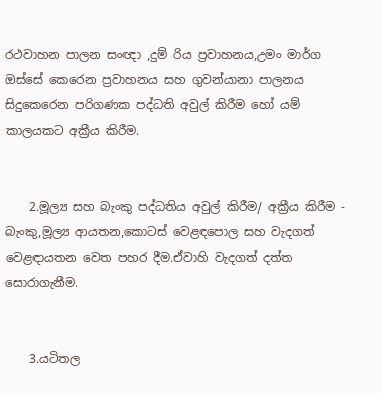රථවාහන පාලන සංඥා ,දුම් රිය ප්‍රවාහනය,උමං මාර්ග ඔස්සේ කෙරෙන ප්‍රවාහනය සහ ගුවන්යානා පාලනය සිදුකෙරෙන පරිගණක පද්ධති අවුල් කිරීම හෝ යම් කාලයකට අක්‍රීය කිරීම.


    2.මූල්‍ය සහ බැංකු පද්ධතිය අවුල් කිරීම/ අක්‍රීය කිරීම - බැංකු,මූල්‍ය ආයතන,කොටස් වෙළඳපොල සහ වැදගත් වෙළඳායතන වෙත පහර දීම.ඒවාහි වැදගත් දත්ත සොරාගැනීම.


    3.යටිතල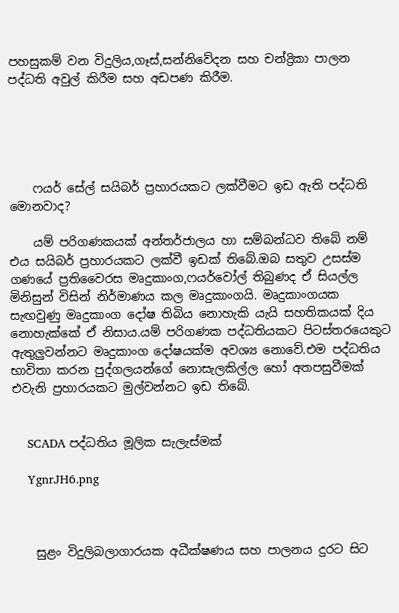පහසුකම් වන විදුලිය,ගෑස්,සන්නිවේදන සහ චන්ද්‍රිකා පාලන පද්ධති අවුල් කිරීම සහ අඩපණ කිරීම.





    ෆයර් සේල් සයිබර් ප්‍රහාරයකට ලක්වීමට ඉඩ ඇති පද්ධති මොනවාද?

    යම් පරිගණකයක් අන්තර්ජාලය හා සම්බන්ධව තිබේ නම් එය සයිබර් ප්‍රහාරයකට ලක්වී ඉඩක් තිබේ.ඔබ සතුව උසස්ම ගණයේ ප්‍රතිවෛරස මෘදුකාංග,ෆයර්වෝල් තිබුණද ඒ සියල්ල මිනිසුන් විසින් නිර්මාණය කල මෘදුකාංගයි. මෘදුකාංගයක සැඟවුණු මෘදුකාංග දෝෂ තිබිය නොහැකි යැයි සහතිකයක් දිය නොහැක්කේ ඒ නිසාය.යම් පරිගණක පද්ධතියකට පිටස්තරයෙකුට ඇතුලුවන්නට මෘදුකාංග දෝෂයක්ම අවශ්‍ය නොවේ.එම පද්ධතිය භාවිතා කරන පුද්ගලයන්ගේ නොසැලකිල්ල හෝ අතපසුවීමක් එවැනි ප්‍රහාරයකට මුල්වන්නට ඉඩ තිබේ.


    SCADA පද්ධතිය මූලික සැලැස්මක්

    YgnrJH6.png



    සුළං විදුලිබලාගාරයක අධීක්ෂණය සහ පාලනය දුරට සිට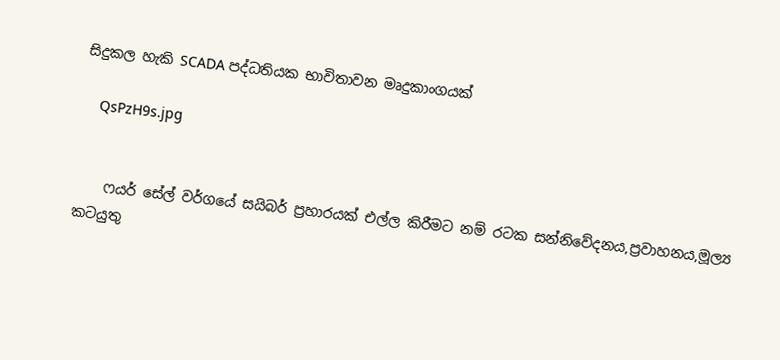සිදුකල හැකි SCADA පද්ධතියක භාවිතාවන මෘදුකාංගයක්

    QsPzH9s.jpg


    ෆයර් සේල් වර්ගයේ සයිබර් ප්‍රහාරයක් එල්ල කිරීමට නම් රටක සන්නිවේදනය,ප්‍රවාහනය,මූල්‍ය කටයුතු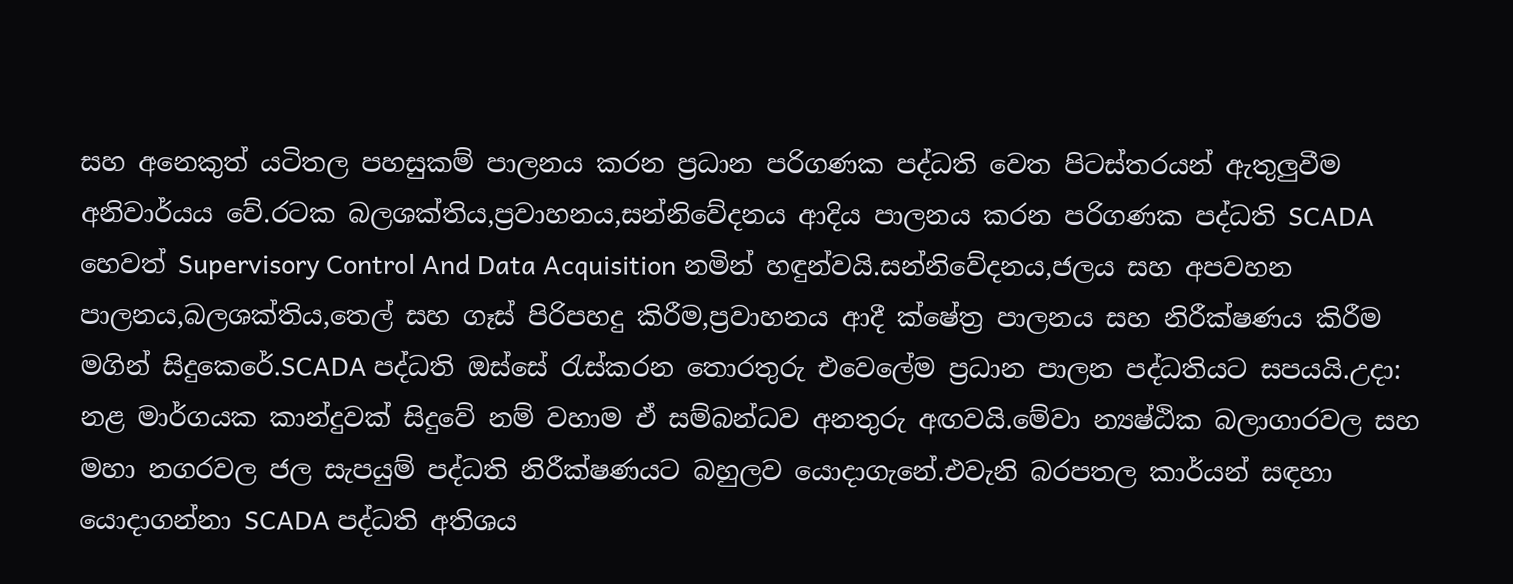සහ අනෙකුත් යටිතල පහසුකම් පාලනය කරන ප්‍රධාන පරිගණක පද්ධති වෙත පිටස්තරයන් ඇතුලුවීම අනිවාර්යය වේ.රටක බලශක්තිය,ප්‍රවාහනය,සන්නිවේදනය ආදිය පාලනය කරන පරිගණක පද්ධති SCADA හෙවත් Supervisory Control And Data Acquisition නමින් හඳුන්වයි.සන්නිවේදනය,ජලය සහ අපවහන පාලනය,බලශක්තිය,තෙල් සහ ගෑස් පිරිපහදු කිරීම,ප්‍රවාහනය ආදී ක්ෂේත්‍ර පාලනය සහ නිරීක්ෂණය කිරීම මගින් සිදුකෙරේ.SCADA පද්ධති ඔස්සේ රැස්කරන තොරතුරු එවෙලේම ප්‍රධාන පාලන පද්ධතියට සපයයි.උදා: නළ මාර්ගයක කාන්දුවක් සිදුවේ නම් වහාම ඒ සම්බන්ධව අනතුරු අඟවයි.මේවා න්‍යෂ්ඨික බලාගාරවල සහ මහා නගරවල ජල සැපයුම් පද්ධති නිරීක්ෂණයට බහුලව යොදාගැනේ.එවැනි බරපතල කාර්යන් සඳහා යොදාගන්නා SCADA පද්ධති අතිශය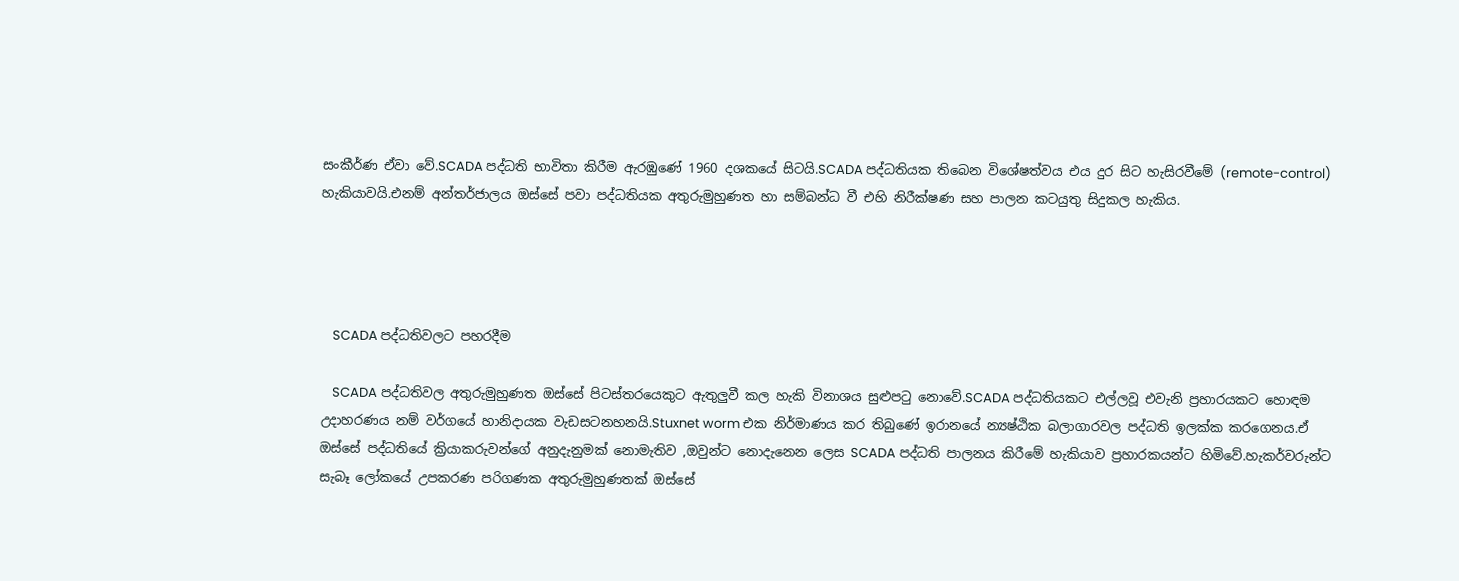සංකීර්ණ ඒවා වේ.SCADA පද්ධති භාවිතා කිරීම ඇරඹුණේ 1960 දශකයේ සිටයි.SCADA පද්ධතියක තිබෙන විශේෂත්වය එය දුර සිට හැසිරවීමේ (remote-control) හැකියාවයි.එනම් අන්තර්ජාලය ඔස්සේ පවා පද්ධතියක අතුරුමුහුණත හා සම්බන්ධ වී එහි නිරීක්ෂණ සහ පාලන කටයුතු සිදුකල හැකිය.




    SCADA පද්ධතිවලට පහරදීම

    SCADA පද්ධතිවල අතුරුමුහුණත ඔස්සේ පිටස්තරයෙකුට ඇතුලුවී කල හැකි විනාශය සුළුපටු නොවේ.SCADA පද්ධතියකට එල්ලවූ එවැනි ප්‍රහාරයකට හොඳම උදාහරණය නම් වර්ගයේ හානිදායක වැඩසටනහනයි.Stuxnet worm එක නිර්මාණය කර තිබුණේ ඉරානයේ න්‍යෂ්ඨික බලාගාරවල පද්ධති ඉලක්ක කරගෙනය.ඒ ඔස්සේ පද්ධතියේ ක්‍රියාකරුවන්ගේ අනුදැනුමක් නොමැතිව ,ඔවුන්ට නොදැනෙන ලෙස SCADA පද්ධති පාලනය කිරීමේ හැකියාව ප්‍රහාරකයන්ට හිමිවේ.හැකර්වරුන්ට සැබෑ ලෝකයේ උපකරණ පරිගණක අතුරුමුහුණතක් ඔස්සේ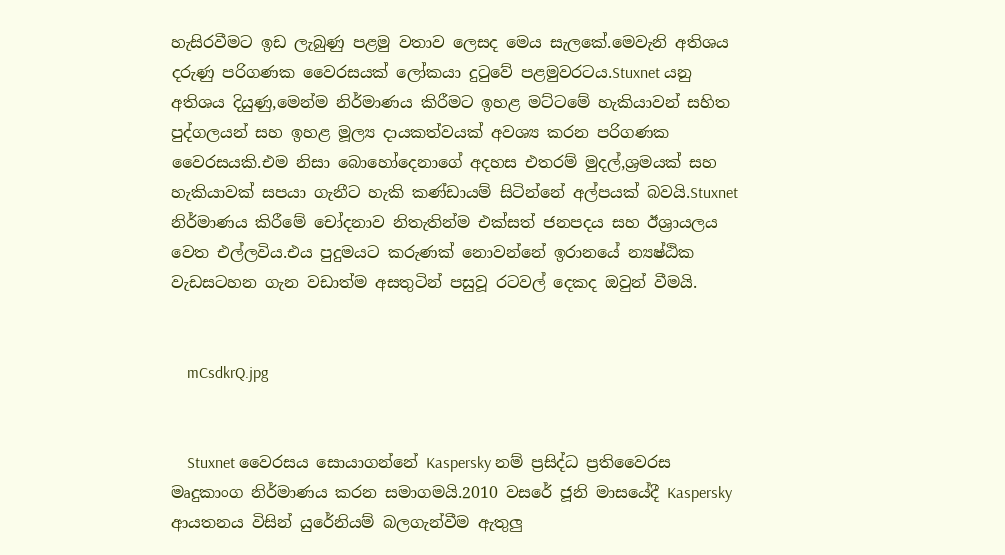හැසිරවීමට ඉඩ ලැබුණු පළමු වතාව ලෙසද මෙය සැලකේ.මෙවැනි අතිශය දරුණු පරිගණක වෛරසයක් ලෝකයා දුටුවේ පළමුවරටය.Stuxnet යනු අතිශය දියුණු,මෙන්ම නිර්මාණය කිරීමට ඉහළ මට්ටමේ හැකියාවන් සහිත පුද්ගලයන් සහ ඉහළ මූල්‍ය දායකත්වයක් අවශ්‍ය කරන පරිගණක වෛරසයකි.එම නිසා බොහෝදෙනාගේ අදහස එතරම් මුදල්,ශ්‍රමයක් සහ හැකියාවක් සපයා ගැනීට හැකි කණ්ඩායම් සිටින්නේ අල්පයක් බවයි.Stuxnet නිර්මාණය කිරීමේ චෝදනාව නිතැතින්ම එක්සත් ජනපදය සහ ඊශ්‍රායලය වෙත එල්ලවිය.එය පුදුමයට කරුණක් නොවන්නේ ඉරානයේ න්‍යෂ්ඨික වැඩසටහන ගැන වඩාත්ම අසතුටින් පසුවූ රටවල් දෙකද ඔවුන් වීමයි.


    mCsdkrQ.jpg


    Stuxnet වෛරසය සොයාගන්නේ Kaspersky නම් ප්‍රසිද්ධ ප්‍රතිවෛරස මෘදුකාංග නිර්මාණය කරන සමාගමයි.2010 වසරේ ජූනි මාසයේදී Kaspersky ආයතනය විසින් යුරේනියම් බලගැන්වීම ඇතුලු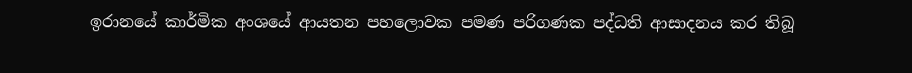ඉරානයේ කාර්මික අංශයේ ආයතන පහලොවක පමණ පරිගණක පද්ධති ආසාදනය කර තිබූ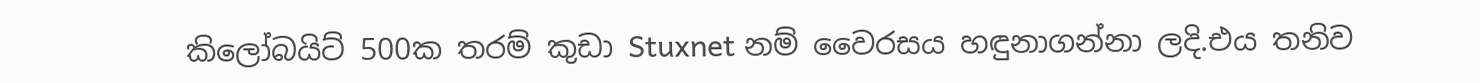කිලෝබයිට් 500ක තරම් කුඩා Stuxnet නම් වෛරසය හඳුනාගන්නා ලදි.එය තනිව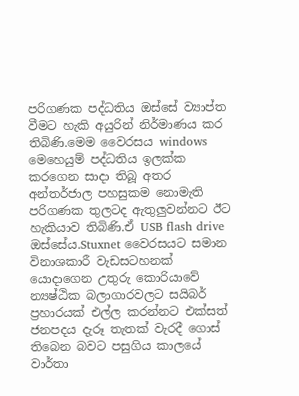පරිගණක පද්ධතිය ඔස්සේ ව්‍යාප්ත වීමට හැකි අයුරින් නිර්මාණය කර තිබිණි.මෙම වෛරසය windows මෙහෙයුම් පද්ධතිය ඉලක්ක කරගෙන සාදා තිබූ අතර අන්තර්ජාල පහසුකම නොමැති පරිගණක තුලටද ඇතුලුවන්නට ඊට හැකියාව තිබිණි.ඒ USB flash drive ඔස්සේය.Stuxnet වෛරසයට සමාන විනාශකාරී වැඩසටහනක් යොදාගෙන උතුරු කොරියාවේ න්‍යෂ්ඨික බලාගාරවලට සයිබර් ප්‍රහාරයක් එල්ල කරන්නට එක්සත් ජනපදය දැරූ තැතක් වැරදී ගොස් තිබෙන බවට පසුගිය කාලයේ වාර්තා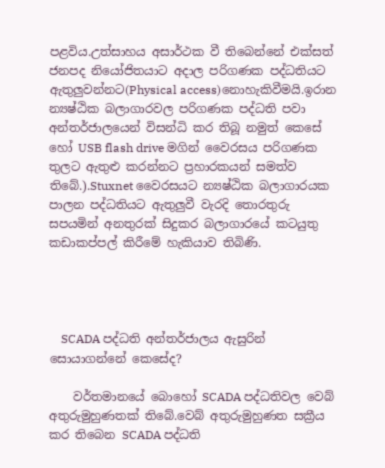පළවිය.උත්සාහය අසාර්ථක වී තිබෙන්නේ එක්සත් ජනපද නියෝජිතයාට අදාල පරිගණක පද්ධතියට ඇතුලුවන්නට(Physical access)නොහැකිවීමයි.ඉරාන න්‍යෂ්ඨික බලාගාරවල පරිගණක පද්ධති පවා අන්තර්ජාලයෙන් විසන්ධි කර තිබූ නමුත් කෙසේ හෝ USB flash drive මගින් වෛරසය පරිගණක තුලට ඇතුළු කරන්නට ප්‍රහාරකයන් සමත්ව තිබේ.).Stuxnet වෛරසයට න්‍යෂ්ඨික බලාගාරයක පාලන පද්ධතියට ඇතුලුවී වැරදි තොරතුරු සපයමින් අනතුරක් සිදුකර බලාගාරයේ කටයුතු කඩාකප්පල් කිරීමේ හැකියාව තිබිණි.




    SCADA පද්ධති අන්තර්ජාලය ඇසුරින් සොයාගන්නේ කෙසේද?

    වර්තමානයේ බොහෝ SCADA පද්ධතිවල වෙබ් අතුරුමුහුණතක් තිබේ.වෙබ් අතුරුමුහුණත සක්‍රීය කර තිබෙන SCADA පද්ධති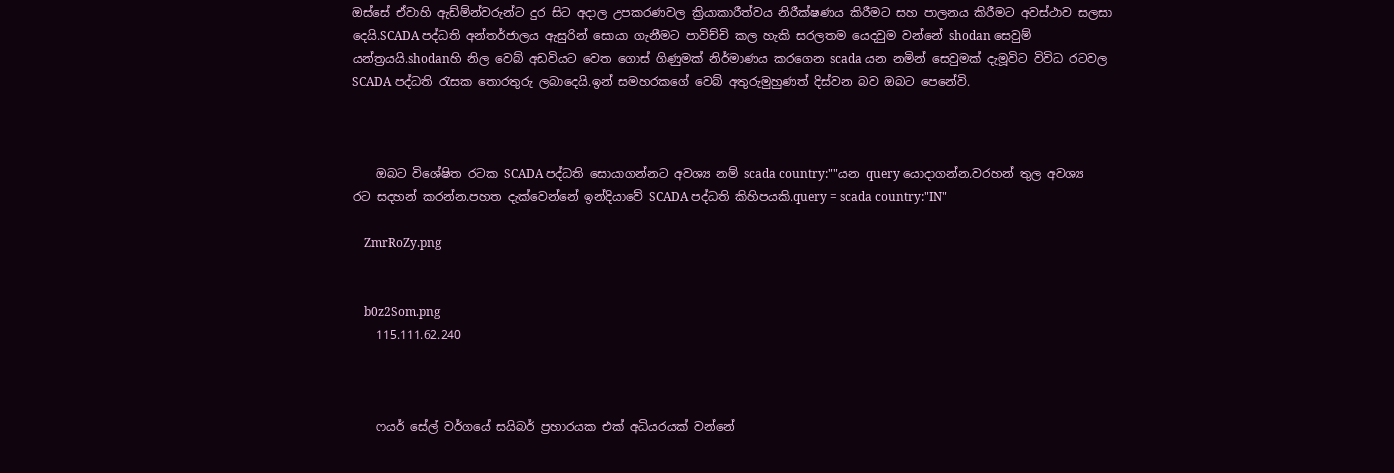ඔස්සේ ඒවාහි ඇඩ්ම්න්වරුන්ට දුර සිට අදාල උපකරණවල ක්‍රියාකාරීත්වය නිරීක්ෂණය කිරීමට සහ පාලනය කිරීමට අවස්ථාව සලසා දෙයි.SCADA පද්ධති අන්තර්ජාලය ඇසුරින් සොයා ගැනීමට පාවිච්චි කල හැකි සරලතම යෙදවුම වන්නේ shodan සෙවුම් යන්ත්‍රයයි.shodanහි නිල වෙබ් අඩවියට වෙත ගොස් ගිණුමක් නිර්මාණය කරගෙන scada යන නමින් සෙවුමක් දැමූවිට විවිධ රටවල SCADA පද්ධති රැසක තොරතුරු ලබාදෙයි.ඉන් සමහරකගේ වෙබ් අතුරුමුහුණත් දිස්වන බව ඔබට පෙනේවි.



    ඔබට විශේෂිත රටක SCADA පද්ධති සොයාගන්නට අවශ්‍ය නම් scada country:""යන query යොදාගන්න.වරහන් තුල අවශ්‍ය රට සදහන් කරන්න.පහත දැක්වෙන්නේ ඉන්දියාවේ SCADA පද්ධති කිහිපයකි.query = scada country:"IN"

    ZmrRoZy.png


    b0z2Som.png
    115.111.62.240



    ෆයර් සේල් වර්ගයේ සයිබර් ප්‍රහාරයක එක් අධියරයක් වන්නේ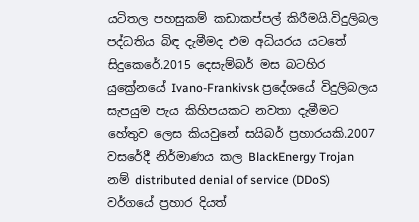යටිතල පහසුකම් කඩාකප්පල් කිරීමයි.විදුලිබල පද්ධතිය බිඳ දැමීමද එම අධියරය යටතේ සිදුකෙරේ.2015 දෙසැම්බර් මස බටහිර යුක්‍රේනයේ Ivano-Frankivsk ප්‍රදේශයේ විදුලිබලය සැපයුම පැය කිහිපයකට නවතා දැමීමට හේතුව ලෙස කියවුනේ සයිබර් ප්‍රහාරයකි.2007 වසරේදී නිර්මාණය කල BlackEnergy Trojan නම් distributed denial of service (DDoS) වර්ගයේ ප්‍රහාර දියත්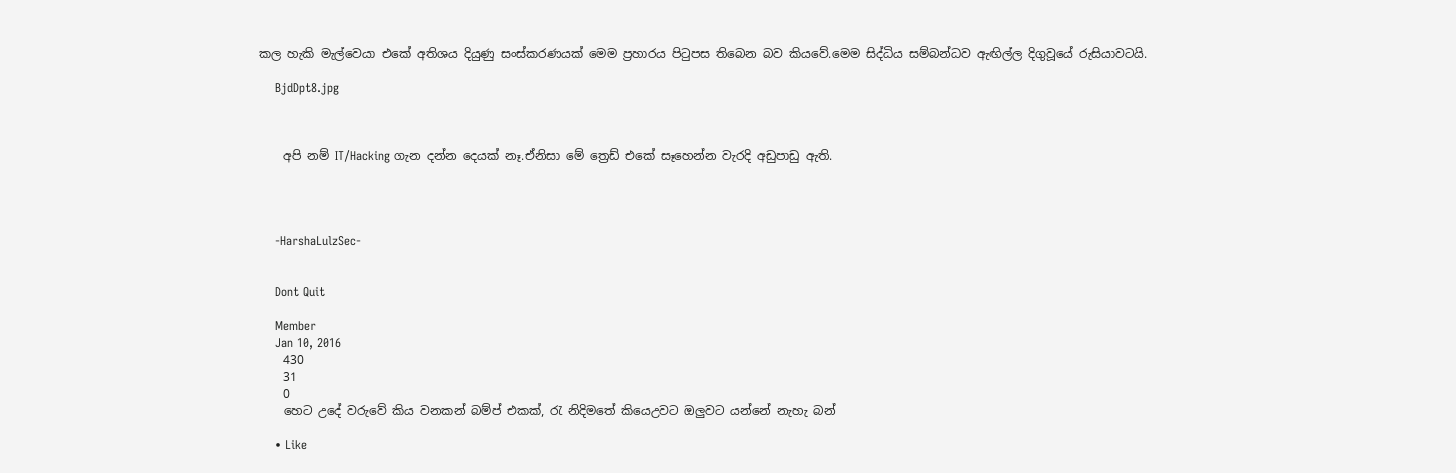කල හැකි මැල්වෙයා එකේ අතිශය දියුණු සංස්කරණයක් මෙම ප්‍රහාරය පිටුපස තිබෙන බව කියවේ.මෙම සිද්ධිය සම්බන්ධව ඇඟිල්ල දිගුවූයේ රුසියාවටයි.

    BjdDpt8.jpg



    අපි නම් IT/Hacking ගැන දන්න දෙයක් නෑ.ඒනිසා මේ ත්‍රෙඩ් එකේ සෑහෙන්න වැරදි අඩුපාඩු ඇති.




    -HarshaLulzSec-


    Dont Quit

    Member
    Jan 10, 2016
    430
    31
    0
    හෙට උදේ වරුවේ කිය වනකන් බම්ප් එකක්, රැ නිදිමතේ කියෙඋවට ඔලුවට යන්නේ නැහැ බන්

    • Like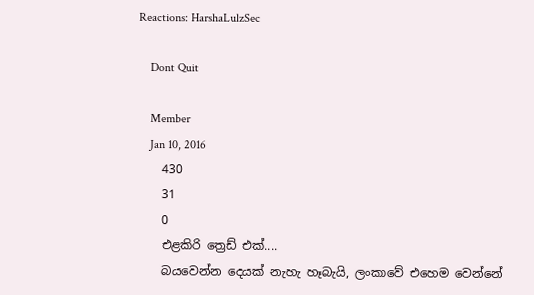Reactions: HarshaLulzSec

    Dont Quit

    Member
    Jan 10, 2016
    430
    31
    0
    එළකිරි ත්‍රෙඩ් එක්....
    බයවෙන්න දෙයක් නැහැ හෑබැයි, ලංකාවේ එහෙම වෙන්නේ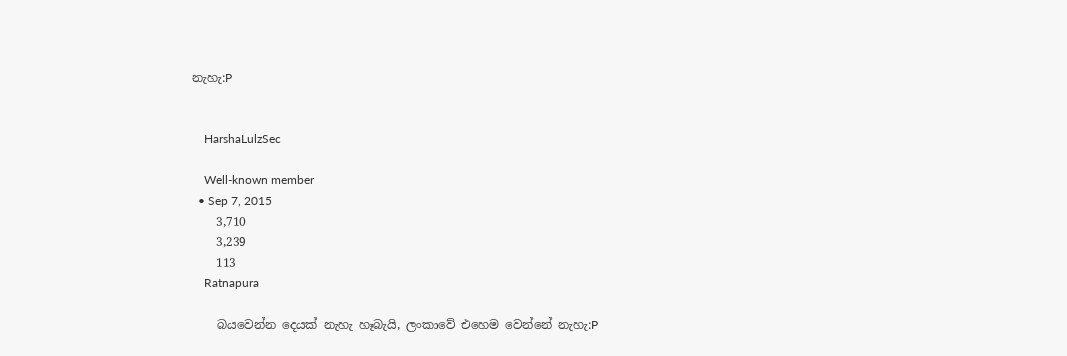නැහැ:P


    HarshaLulzSec

    Well-known member
  • Sep 7, 2015
    3,710
    3,239
    113
    Ratnapura

    බයවෙන්න දෙයක් නැහැ හෑබැයි, ලංකාවේ එහෙම වෙන්නේ නැහැ:P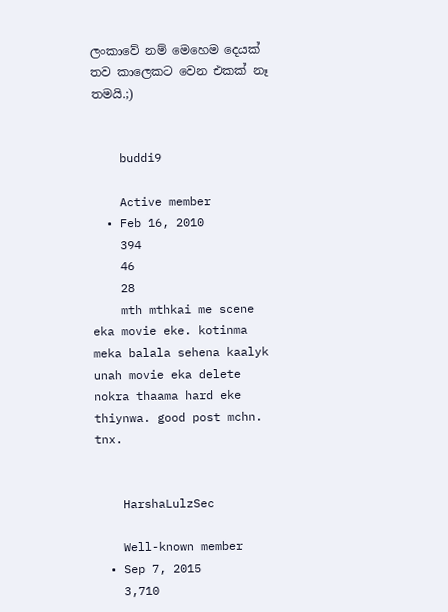ලංකාවේ නම් මෙහෙම දෙයක් තව කාලෙකට වෙන එකක් නෑ තමයි.;)


    buddi9

    Active member
  • Feb 16, 2010
    394
    46
    28
    mth mthkai me scene eka movie eke. kotinma meka balala sehena kaalyk unah movie eka delete nokra thaama hard eke thiynwa. good post mchn. tnx.


    HarshaLulzSec

    Well-known member
  • Sep 7, 2015
    3,710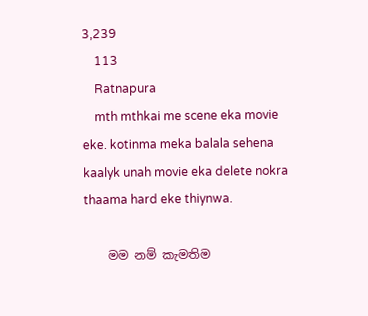3,239
    113
    Ratnapura
    mth mthkai me scene eka movie eke. kotinma meka balala sehena kaalyk unah movie eka delete nokra thaama hard eke thiynwa.

    මම නම් කැමතිම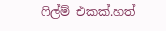ෆිල්ම් එකක්.හත්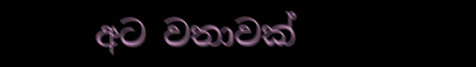අට වතාවක්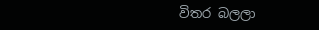විතර බලලා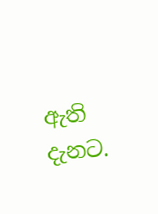ඇති දැනට.